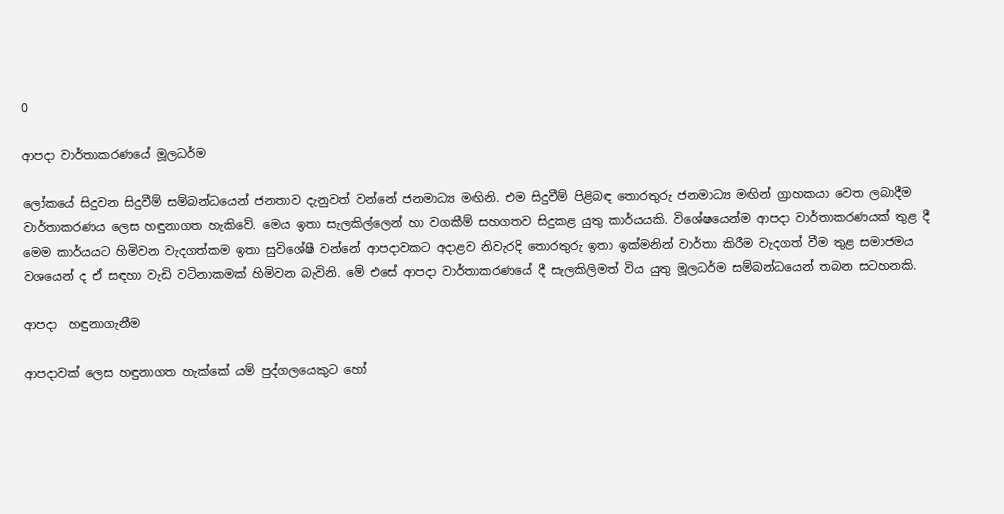0

ආපදා වාර්තාකරණයේ මූලධර්ම

ලෝකයේ සිදුවන සිදුවීම් සම්බන්ධයෙන් ජනතාව දැනුවත් වන්නේ ජනමාධ්‍ය මඟිනි. එම සිදුවීම් පිළිබඳ තොරතුරු ජනමාධ්‍ය මඟින් ග්‍රාහකයා ‍වෙත ලබාදීම වාර්තාකරණය ලෙස හඳුනාගත හැකිවේ. මෙය ඉතා සැලකිල්ලෙන් හා වගකීම් සහගතව සිදුකළ යුතු කාර්යයකි. විශේෂයෙන්ම ආපදා වාර්තාකරණයක් තුළ දී මෙම කාර්යයට හිමිවන වැදගත්කම ඉතා සුවිශේෂී වන්නේ ආපදාවකට අදාළව නිවැරදි තොරතුරු ඉතා ඉක්මනින් වාර්තා කිරීම වැදගත් වීම තුළ සමාජමය වශයෙන් ද ඒ සඳහා වැඩි වටිනාකමක් හිමිවන බැවිනි. මේ එසේ ආපදා වාර්තාකරණයේ දී සැලකිලිමත් විය යුතු මූලධර්ම සම්බන්ධයෙන් තබන සටහනකි.

ආපදා  හඳුනාගැනීම

ආපදාවක් ලෙස හඳුනාගත හැක්කේ යම් පුද්ගලයෙකුට හෝ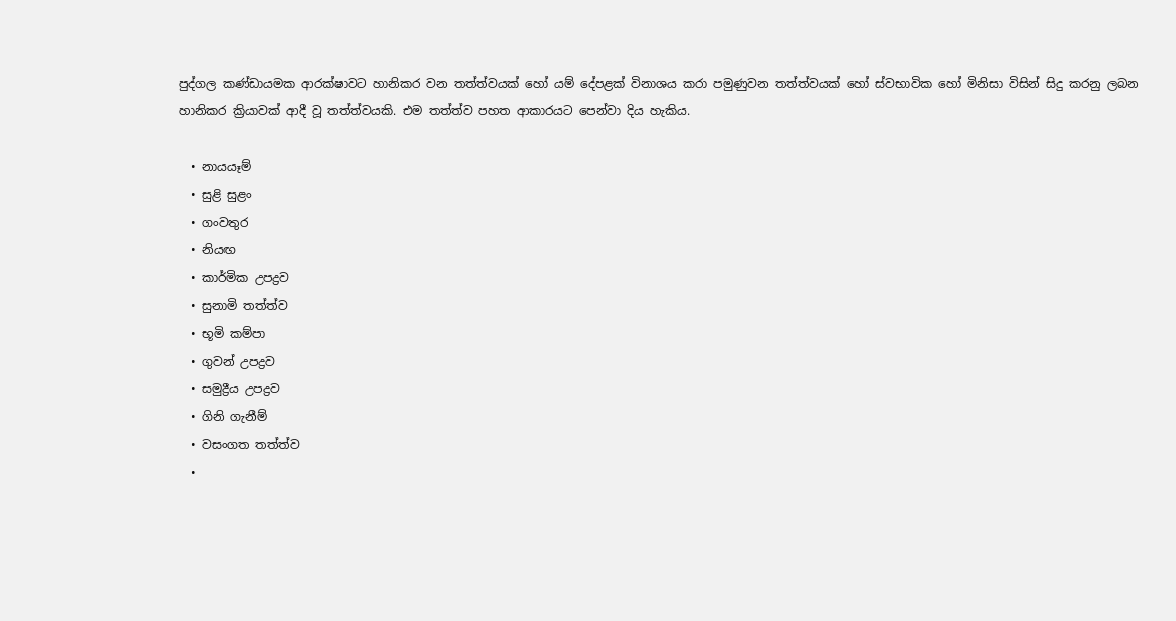පුද්ගල කණ්ඩායමක ආරක්ෂාවට හානිකර වන තත්ත්වයක් හෝ යම් දේපළක් විනාශය කරා පමුණුවන තත්ත්වයක් හෝ ස්වභාවික හෝ මිනිසා විසින් සිදු කරනු ලබන හානිකර ක්‍රියාවක් ආදී වූ තත්ත්වයකි. එම තත්ත්ව පහත ආකාරයට පෙන්වා දිය හැකිය.

  • නායයෑම්
  • සුළි සුළං
  • ගංවතුර
  • නියඟ
  • කාර්මික උපද්‍රව
  • සුනාමි තත්ත්ව
  • භූමි කම්පා
  • ගුවන් උපද්‍රව
  • සමුද්‍රීය උපද්‍රව
  • ගිනි ගැනීම්
  • වසංගත තත්ත්ව
  •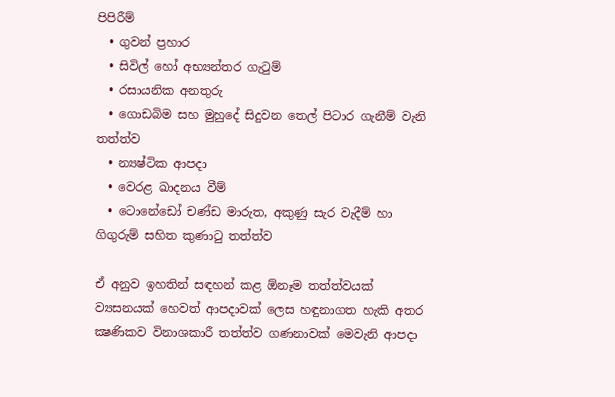පිපිරීම්
  • ගුවන් ප්‍රහාර
  • සිවිල් හෝ අභ්‍යන්තර ගැටුම්
  • රසායනික අනතුරු
  • ගොඩබිම සහ මුහුදේ සිදුවන තෙල් පිටාර ගැනීම් වැනි තත්ත්ව
  • න්‍යෂ්ටික ආපදා
  • වෙරළ ඛාදනය වීම්
  • ටොනේඩෝ චණ්ඩ මාරුත, අකුණු සැර වැදීම් හා ගිගුරුම් සහිත කුණාටු තත්ත්ව

ඒ අනුව ඉහතින් සඳහන් කළ ඕනෑම තත්ත්වයක් ව්‍යසනයක් හෙවත් ආපදාවක් ලෙස හඳුනාගත හැකි අතර ක්‍ෂණිකව විනාශකාරී තත්ත්ව ගණනාවක් මෙවැනි ආපදා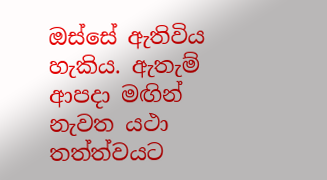ඔස්සේ ඇතිවිය හැකිය. ඇතැම් ආපදා මඟින් නැවත යථා තත්ත්වයට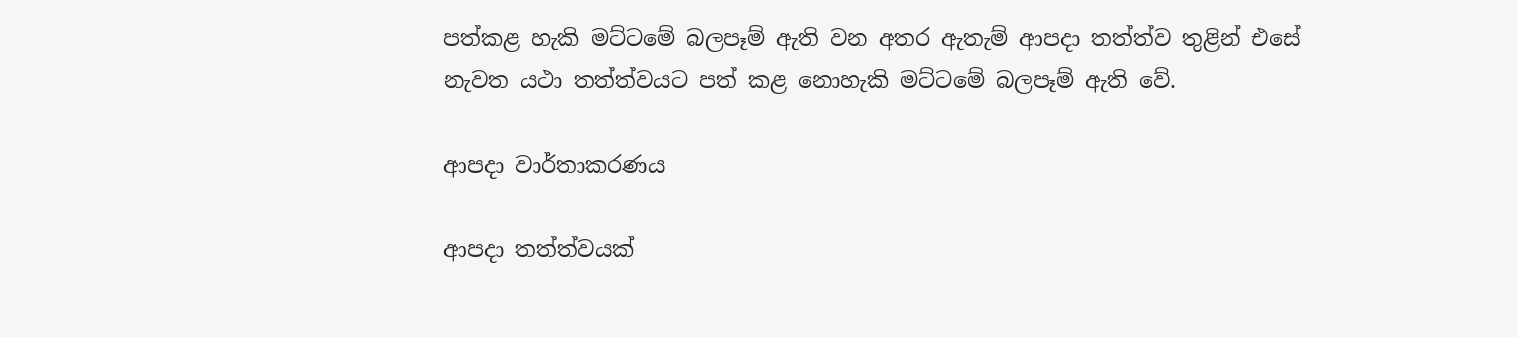පත්කළ හැකි මට්ටමේ බලපෑම් ඇති වන අතර ඇතැම් ආපදා තත්ත්ව තුළින් එසේ නැවත යථා තත්ත්වයට පත් කළ නොහැකි මට්ටමේ බලපෑම් ඇති වේ.

ආපදා වාර්තාකරණය

ආපදා තත්ත්වයක්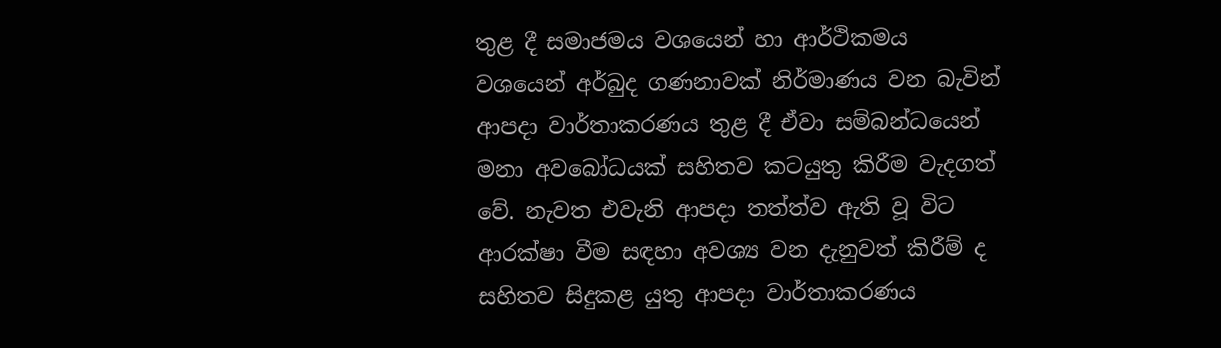තුළ දී සමාජමය වශයෙන් හා ආර්ථිකමය වශයෙන් අර්බුද ගණනාවක් නිර්මාණය වන බැවින් ආපදා වාර්තාකරණය තුළ දී ඒවා සම්බන්ධයෙන් මනා අවබෝධයක් සහිතව කටයුතු කිරීම වැදගත් වේ. නැවත එවැනි ආපදා තත්ත්ව ඇති වූ විට ආරක්ෂා වීම සඳහා අවශ්‍ය වන දැනුවත් කිරීම් ද  සහිතව සිදුකළ යුතු ආපදා වාර්තාකරණය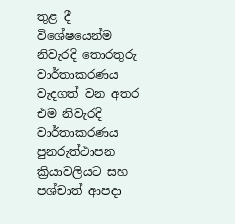තුළ දී විශේෂයෙන්ම නිවැරදි තොරතුරු වාර්තාකරණය වැදගත් වන අතර එම නිවැරදි වාර්තාකරණය පුනරුත්ථාපන ක්‍රියාවලියට සහ පශ්චාත් ආපදා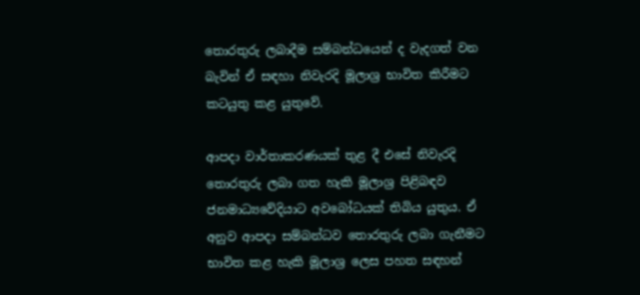තොරතුරු ලබාදීම සම්බන්ධයෙන් ද වැදගත් වන බැවින් ඒ සඳහා නිවැරදි මූලාශ්‍ර භාවිත කිරීමට කටයුතු කළ යුතුවේ.

ආපදා වාර්තාකරණයක් තුළ දී එසේ නිවැරදි තොරතුරු ලබා ගත හැකි මූලාශ්‍ර පිළිබඳව ජනමාධ්‍යවේදියාට අවබෝධයක් තිබිය යුතුය. ඒ අනුව ආපදා සම්බන්ධව තොරතුරු ලබා ගැනීමට භාවිත කළ හැකි මූලාශ්‍ර ලෙස පහත සඳහන්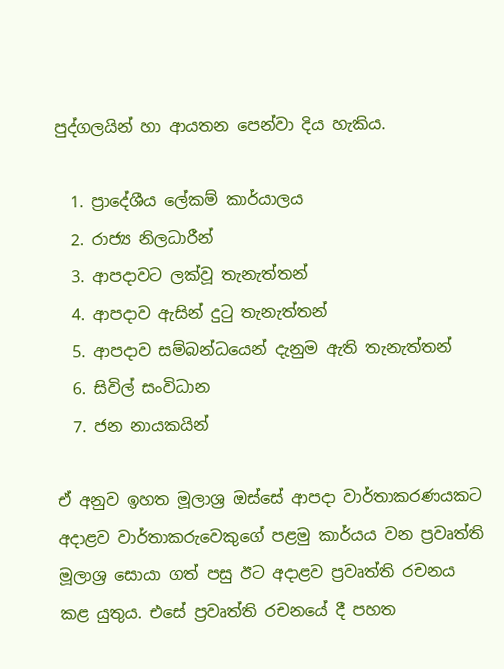පුද්ගලයින් හා ආයතන පෙන්වා දිය හැකිය.

  1. ප්‍රාදේශීය ලේකම් කාර්යාලය
  2. රාජ්‍ය නිලධාරීන්
  3. ආපදාවට ලක්වූ තැනැත්තන්
  4. ආපදාව ඇසින් දුටු තැනැත්තන්
  5. ආපදාව සම්බන්ධයෙන් දැනුම ඇති තැනැත්තන්
  6. සිවිල් සංවිධාන
  7. ජන නායකයින්

ඒ අනුව ඉහත මූලාශ්‍ර ඔස්සේ ආපදා වාර්තාකරණයකට අදාළව වාර්තාකරුවෙකුගේ පළමු කාර්යය වන ප්‍රවෘත්ති මූලාශ්‍ර සොයා ගත් පසු ඊට අදාළව ප්‍රවෘත්ති රචනය කළ යුතුය. එසේ ප්‍රවෘත්ති රචනයේ දී පහත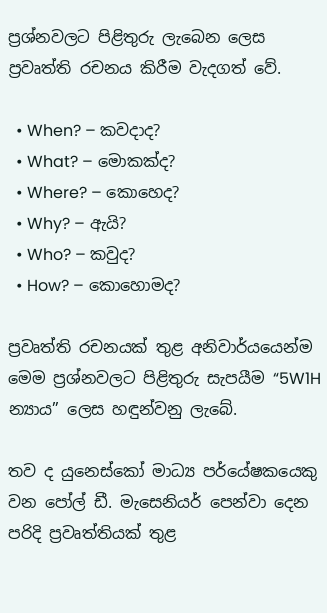ප්‍රශ්නවලට පිළිතුරු ලැබෙන ලෙස ප්‍රවෘත්ති රචනය කිරීම වැදගත් වේ.

  • When? – කවදාද?
  • What? – මොකක්ද?
  • Where? – කොහෙද?
  • Why? – ඇයි?
  • Who? – කවුද?
  • How? – කොහොමද?

ප්‍රවෘත්ති රචනයක් තුළ අනිවාර්යයෙන්ම මෙම ප්‍රශ්නවලට පිළිතුරු සැපයීම “5W1H න්‍යාය” ලෙස හඳුන්වනු ලැබේ.

තව ද යුනෙස්කෝ මාධ්‍ය පර්යේෂකයෙකු වන පෝල් ඩී. මැසෙනියර් පෙන්වා දෙන පරිදි ප්‍රවෘත්තියක් තුළ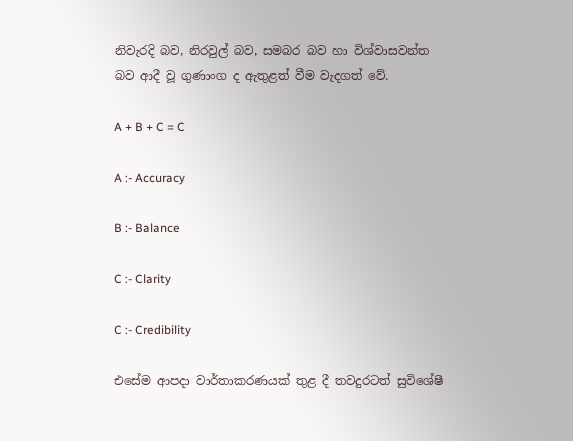නිවැරදි බව, නිරවුල් බව, සමබර බව හා විශ්වාසවන්ත බව ආදී වූ ගුණාංග ද ඇතුළත් වීම වැදගත් වේ.

A + B + C = C

A :- Accuracy

B :- Balance

C :- Clarity

C :- Credibility

එසේම ආපදා වාර්තාකරණයක් තුළ දී තවදුරටත් සුවිශේෂී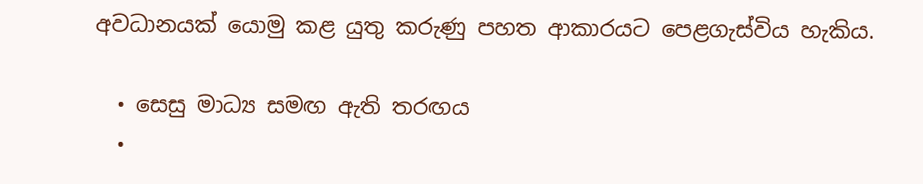අවධානයක් යොමු කළ යුතු කරුණු පහත ආකාරයට පෙළගැස්විය හැකිය.

  • සෙසු මාධ්‍ය සමඟ ඇති තරඟය
  •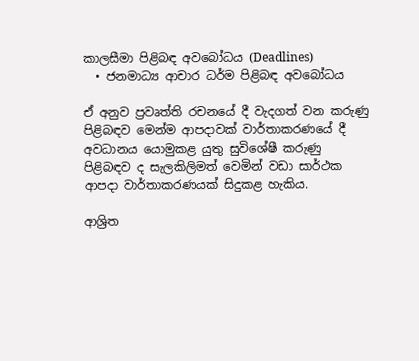කාලසීමා පිළිබඳ අවබෝධය (Deadlines)
  • ජනමාධ්‍ය ආචාර ධර්ම පිළිබඳ අවබෝධය

ඒ අනුව ප්‍රවෘත්ති රචනයේ දී වැදගත් වන කරුණු පිළිබඳව මෙන්ම ආපදාවක් වාර්තාකරණයේ දී අවධානය යොමුකළ යුතු සුවිශේෂී කරුණු පිළිබඳව ද සැලකිලිමත් වෙමින් වඩා සාර්ථක ආපදා වාර්තාකරණයක් සිදුකළ හැකිය.

ආශ්‍රිත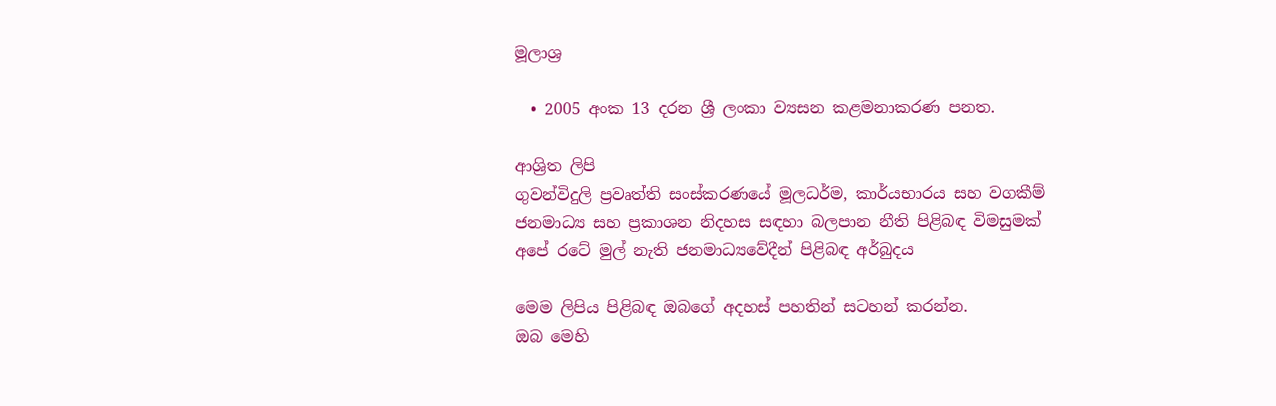මූලාශ්‍ර

  • 2005 අංක 13 දරන ශ්‍රී ලංකා ව්‍යසන කළමනාකරණ පනත.

ආශ්‍රිත ලිපි
ගුවන්විදුලි ප්‍රවෘත්ති සංස්කරණයේ මූලධර්ම, කාර්යභාරය සහ වගකීම්
ජනමාධ්‍ය සහ ප්‍රකාශන නිදහස සඳහා බලපාන නීති පිළිබඳ විමසුමක්
අපේ රටේ මුල් නැති ජනමාධ්‍යවේදීන් පිළිබඳ අර්බුදය

මෙම ලිපිය පිළිබඳ ඔබගේ අදහස් පහතින් සටහන් කරන්න.
ඔබ මෙහි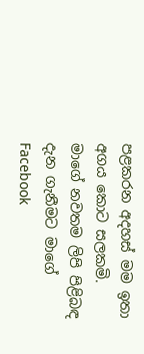පළකරන අදහස් මම ඉතා අගය කොට සලකමි.
මාගේ නවතම ලිපි පිළිබඳ දැන ගැනීමට මාගේ Facebook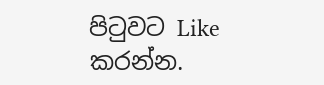පිටුවට Like කරන්න.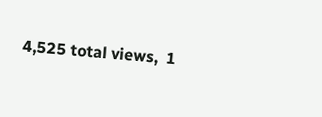4,525 total views,  1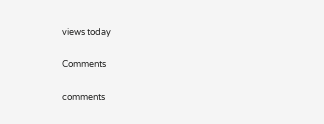views today

Comments

comments